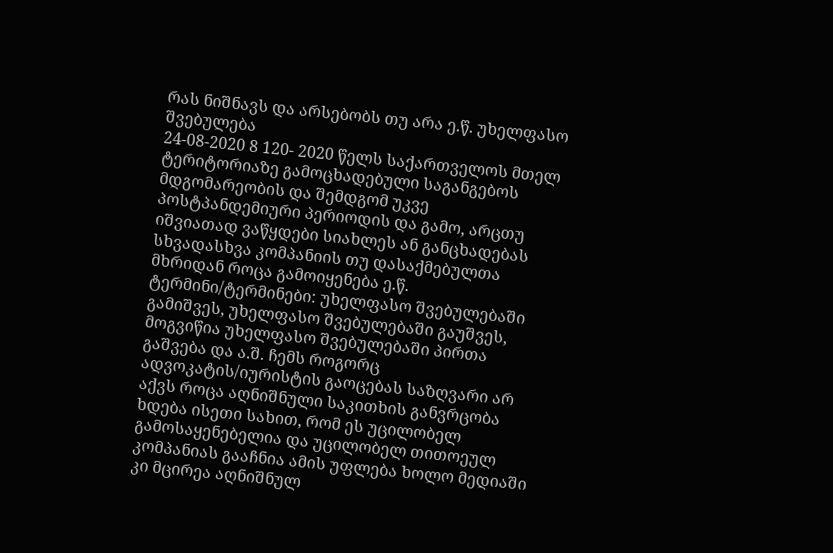რას ნიშნავს და არსებობს თუ არა ე.წ. უხელფასო შვებულება
24-08-2020 8 120- 2020 წელს საქართველოს მთელ ტერიტორიაზე გამოცხადებული საგანგებოს მდგომარეობის და შემდგომ უკვე პოსტპანდემიური პერიოდის და გამო, არცთუ იშვიათად ვაწყდები სიახლეს ან განცხადებას სხვადასხვა კომპანიის თუ დასაქმებულთა მხრიდან როცა გამოიყენება ე.წ. ტერმინი/ტერმინები: უხელფასო შვებულებაში გამიშვეს, უხელფასო შვებულებაში გაუშვეს, მოგვიწია უხელფასო შვებულებაში პირთა გაშვება და ა.შ. ჩემს როგორც ადვოკატის/იურისტის გაოცებას საზღვარი არ აქვს როცა აღნიშნული საკითხის განვრცობა ხდება ისეთი სახით, რომ ეს უცილობელ გამოსაყენებელია და უცილობელ თითოეულ კომპანიას გააჩნია ამის უფლება ხოლო მედიაში კი მცირეა აღნიშნულ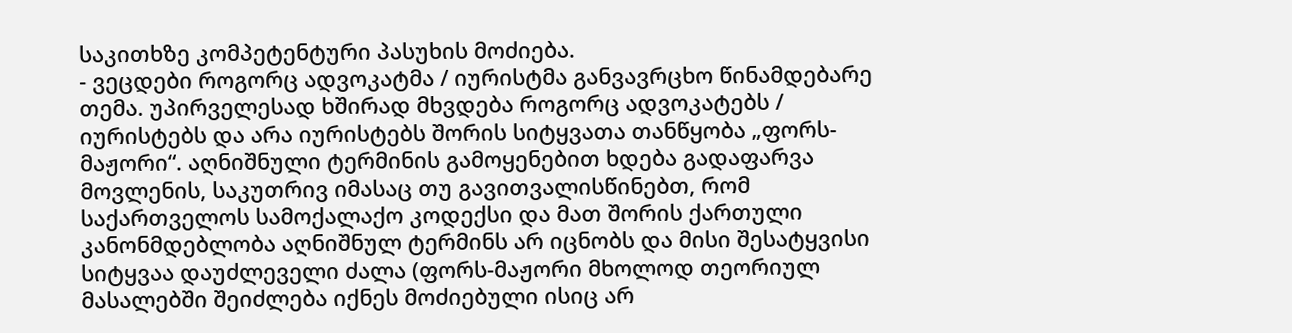საკითხზე კომპეტენტური პასუხის მოძიება.
- ვეცდები როგორც ადვოკატმა / იურისტმა განვავრცხო წინამდებარე თემა. უპირველესად ხშირად მხვდება როგორც ადვოკატებს / იურისტებს და არა იურისტებს შორის სიტყვათა თანწყობა „ფორს-მაჟორი“. აღნიშნული ტერმინის გამოყენებით ხდება გადაფარვა მოვლენის, საკუთრივ იმასაც თუ გავითვალისწინებთ, რომ საქართველოს სამოქალაქო კოდექსი და მათ შორის ქართული კანონმდებლობა აღნიშნულ ტერმინს არ იცნობს და მისი შესატყვისი სიტყვაა დაუძლეველი ძალა (ფორს-მაჟორი მხოლოდ თეორიულ მასალებში შეიძლება იქნეს მოძიებული ისიც არ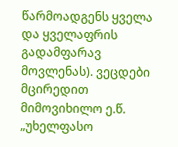წარმოადგენს ყველა და ყველაფრის გადამფარავ მოვლენას). ვეცდები მცირედით მიმოვიხილო ე.წ. „უხელფასო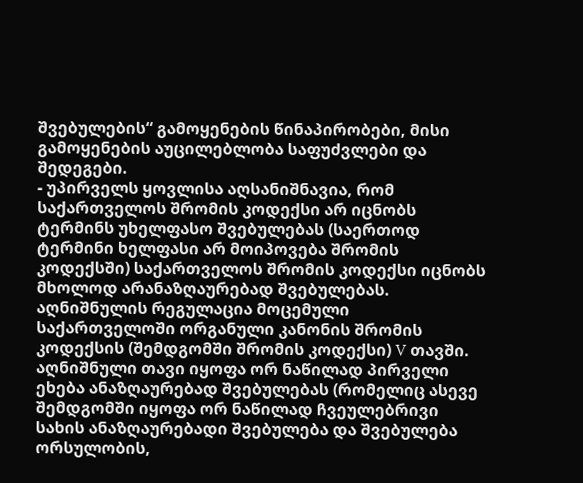შვებულების“ გამოყენების წინაპირობები, მისი გამოყენების აუცილებლობა საფუძვლები და შედეგები.
- უპირველს ყოვლისა აღსანიშნავია, რომ საქართველოს შრომის კოდექსი არ იცნობს ტერმინს უხელფასო შვებულებას (საერთოდ ტერმინი ხელფასი არ მოიპოვება შრომის კოდექსში) საქართველოს შრომის კოდექსი იცნობს მხოლოდ არანაზღაურებად შვებულებას. აღნიშნულის რეგულაცია მოცემული საქართველოში ორგანული კანონის შრომის კოდექსის (შემდგომში შრომის კოდექსი) V თავში. აღნიშნული თავი იყოფა ორ ნაწილად პირველი ეხება ანაზღაურებად შვებულებას (რომელიც ასევე შემდგომში იყოფა ორ ნაწილად ჩვეულებრივი სახის ანაზღაურებადი შვებულება და შვებულება ორსულობის,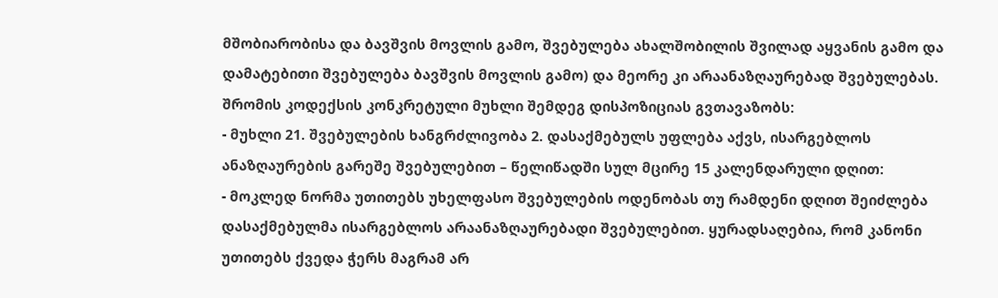მშობიარობისა და ბავშვის მოვლის გამო, შვებულება ახალშობილის შვილად აყვანის გამო და დამატებითი შვებულება ბავშვის მოვლის გამო) და მეორე კი არაანაზღაურებად შვებულებას. შრომის კოდექსის კონკრეტული მუხლი შემდეგ დისპოზიციას გვთავაზობს:
- მუხლი 21. შვებულების ხანგრძლივობა 2. დასაქმებულს უფლება აქვს, ისარგებლოს ანაზღაურების გარეშე შვებულებით – წელიწადში სულ მცირე 15 კალენდარული დღით:
- მოკლედ ნორმა უთითებს უხელფასო შვებულების ოდენობას თუ რამდენი დღით შეიძლება დასაქმებულმა ისარგებლოს არაანაზღაურებადი შვებულებით. ყურადსაღებია, რომ კანონი უთითებს ქვედა ჭერს მაგრამ არ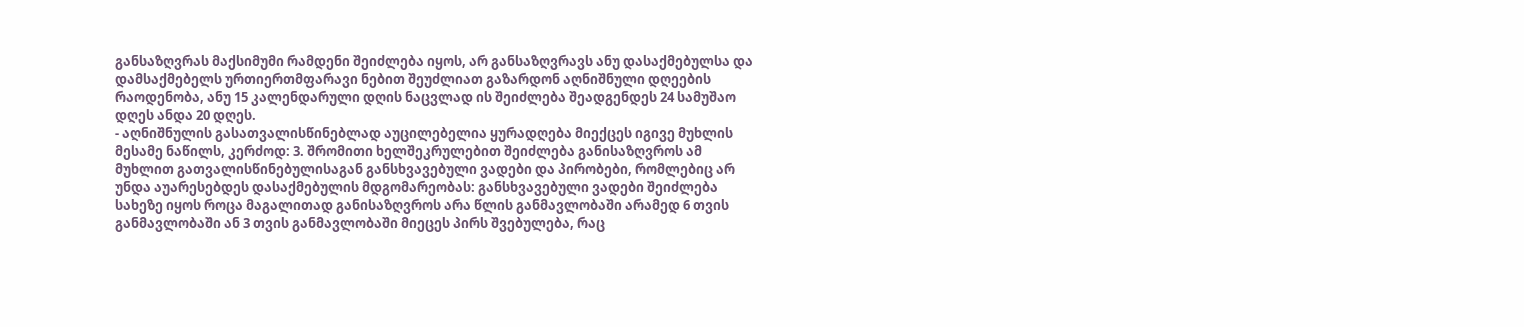განსაზღვრას მაქსიმუმი რამდენი შეიძლება იყოს, არ განსაზღვრავს ანუ დასაქმებულსა და დამსაქმებელს ურთიერთმფარავი ნებით შეუძლიათ გაზარდონ აღნიშნული დღეების რაოდენობა, ანუ 15 კალენდარული დღის ნაცვლად ის შეიძლება შეადგენდეს 24 სამუშაო დღეს ანდა 20 დღეს.
- აღნიშნულის გასათვალისწინებლად აუცილებელია ყურადღება მიექცეს იგივე მუხლის მესამე ნაწილს, კერძოდ: 3. შრომითი ხელშეკრულებით შეიძლება განისაზღვროს ამ მუხლით გათვალისწინებულისაგან განსხვავებული ვადები და პირობები, რომლებიც არ უნდა აუარესებდეს დასაქმებულის მდგომარეობას: განსხვავებული ვადები შეიძლება სახეზე იყოს როცა მაგალითად განისაზღვროს არა წლის განმავლობაში არამედ 6 თვის განმავლობაში ან 3 თვის განმავლობაში მიეცეს პირს შვებულება, რაც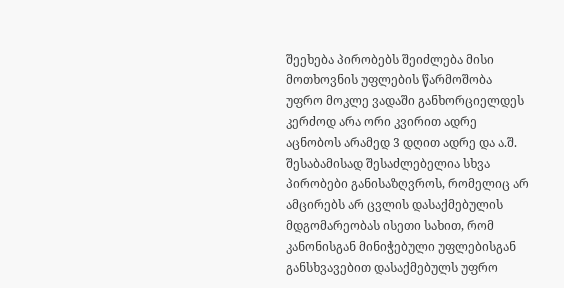შეეხება პირობებს შეიძლება მისი მოთხოვნის უფლების წარმოშობა უფრო მოკლე ვადაში განხორციელდეს კერძოდ არა ორი კვირით ადრე აცნობოს არამედ 3 დღით ადრე და ა.შ. შესაბამისად შესაძლებელია სხვა პირობები განისაზღვროს, რომელიც არ ამცირებს არ ცვლის დასაქმებულის მდგომარეობას ისეთი სახით, რომ კანონისგან მინიჭებული უფლებისგან განსხვავებით დასაქმებულს უფრო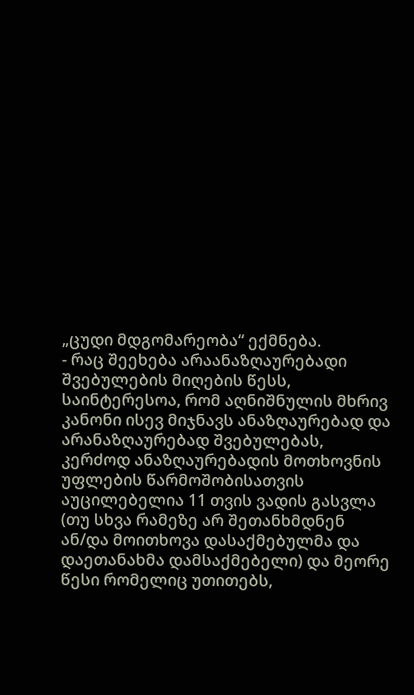„ცუდი მდგომარეობა“ ექმნება.
- რაც შეეხება არაანაზღაურებადი შვებულების მიღების წესს, საინტერესოა, რომ აღნიშნულის მხრივ კანონი ისევ მიჯნავს ანაზღაურებად და არანაზღაურებად შვებულებას, კერძოდ ანაზღაურებადის მოთხოვნის უფლების წარმოშობისათვის აუცილებელია 11 თვის ვადის გასვლა (თუ სხვა რამეზე არ შეთანხმდნენ ან/და მოითხოვა დასაქმებულმა და დაეთანახმა დამსაქმებელი) და მეორე წესი რომელიც უთითებს,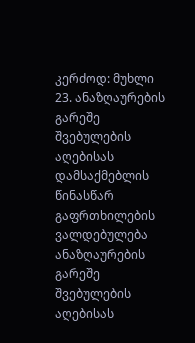კერძოდ: მუხლი 23. ანაზღაურების გარეშე შვებულების აღებისას დამსაქმებლის წინასწარ გაფრთხილების ვალდებულება ანაზღაურების გარეშე შვებულების აღებისას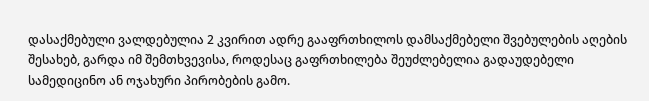დასაქმებული ვალდებულია 2 კვირით ადრე გააფრთხილოს დამსაქმებელი შვებულების აღების შესახებ, გარდა იმ შემთხვევისა, როდესაც გაფრთხილება შეუძლებელია გადაუდებელი სამედიცინო ან ოჯახური პირობების გამო.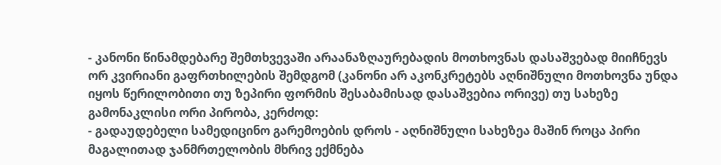- კანონი წინამდებარე შემთხვევაში არაანაზღაურებადის მოთხოვნას დასაშვებად მიიჩნევს ორ კვირიანი გაფრთხილების შემდგომ (კანონი არ აკონკრეტებს აღნიშნული მოთხოვნა უნდა იყოს წერილობითი თუ ზეპირი ფორმის შესაბამისად დასაშვებია ორივე) თუ სახეზე გამონაკლისი ორი პირობა, კერძოდ:
- გადაუდებელი სამედიცინო გარემოების დროს - აღნიშნული სახეზეა მაშინ როცა პირი მაგალითად ჯანმრთელობის მხრივ ექმნება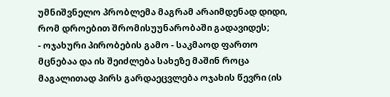უმნიშვნელო პრობლემა მაგრამ არაიმდენად დიდი, რომ დროებით შრომისუუნარობაში გადავიდეს;
- ოჯახური პირობების გამო - საკმაოდ ფართო მცნებაა და ის შეიძლება სახეზე მაშინ როცა მაგალითად პირს გარდაეცვლება ოჯახის წევრი (ის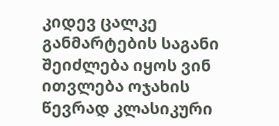კიდევ ცალკე განმარტების საგანი შეიძლება იყოს ვინ ითვლება ოჯახის წევრად კლასიკური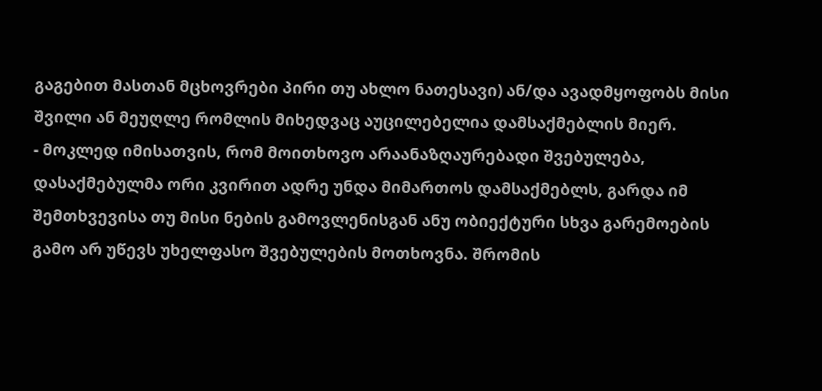გაგებით მასთან მცხოვრები პირი თუ ახლო ნათესავი) ან/და ავადმყოფობს მისი შვილი ან მეუღლე რომლის მიხედვაც აუცილებელია დამსაქმებლის მიერ.
- მოკლედ იმისათვის, რომ მოითხოვო არაანაზღაურებადი შვებულება, დასაქმებულმა ორი კვირით ადრე უნდა მიმართოს დამსაქმებლს, გარდა იმ შემთხვევისა თუ მისი ნების გამოვლენისგან ანუ ობიექტური სხვა გარემოების გამო არ უწევს უხელფასო შვებულების მოთხოვნა. შრომის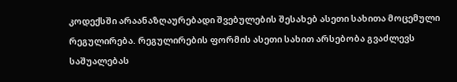კოდექსში არაანაზღაურებადი შვებულების შესახებ ასეთი სახითა მოცემული რეგულირება. რეგულირების ფორმის ასეთი სახით არსებობა გვაძლევს საშუალებას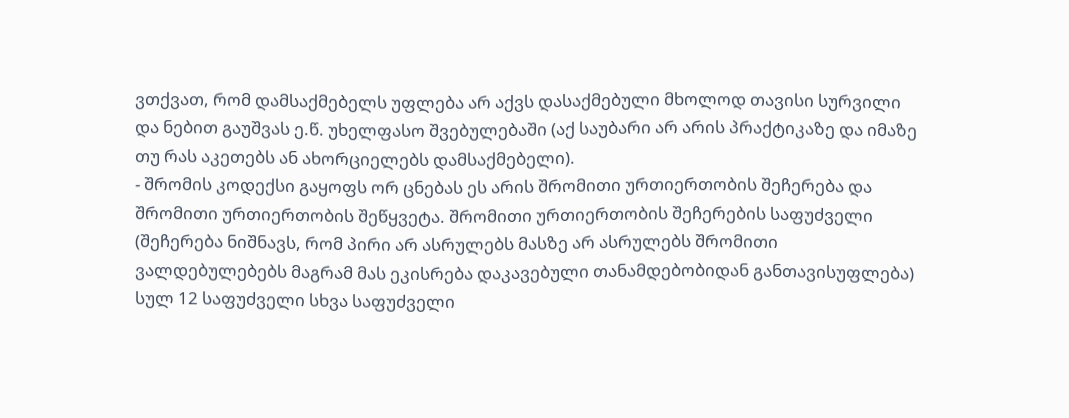ვთქვათ, რომ დამსაქმებელს უფლება არ აქვს დასაქმებული მხოლოდ თავისი სურვილი და ნებით გაუშვას ე.წ. უხელფასო შვებულებაში (აქ საუბარი არ არის პრაქტიკაზე და იმაზე თუ რას აკეთებს ან ახორციელებს დამსაქმებელი).
- შრომის კოდექსი გაყოფს ორ ცნებას ეს არის შრომითი ურთიერთობის შეჩერება და შრომითი ურთიერთობის შეწყვეტა. შრომითი ურთიერთობის შეჩერების საფუძველი (შეჩერება ნიშნავს, რომ პირი არ ასრულებს მასზე არ ასრულებს შრომითი ვალდებულებებს მაგრამ მას ეკისრება დაკავებული თანამდებობიდან განთავისუფლება) სულ 12 საფუძველი სხვა საფუძველი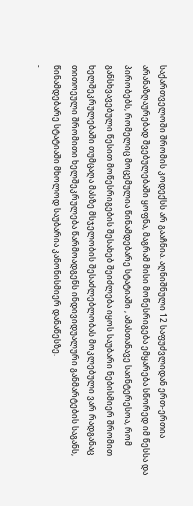საქართველოში შრომის კოდექსს არ გააჩნია. აღნიშნული 12 საფუძვლიდან ერთ-ერთია არანაზღაურებად შვებულებაში ყოფნა, მაგრამ მისი მოწესრიგება ემყარება სწორედ იმ წესსა და პირობებს, რომელიც მოცემულია წინამდებარე სტატიაში , ამასთანავე საინტერესოა, რომ განსხვავებული წესით მოწესრიგების შესახებ შეიძლება იყოს საუბარი ნებისმიერ შრომით ხელშეკრულებაში თუმცაღა მასზე მსჯელობის შესაძლებლობას მოკლებული ვარ რადგანაც თითოეული შრომითი ხელშეკრულება წარმოადგენს ინდივიდუალური განმარტების საგანს, წინამდებარე სტატიაში მხოლოდ საუბარია კანონისმიერ დანაწესზე.
-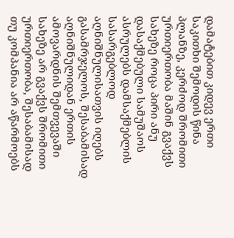დამატებით კიდევ ერთი საკითხი შემოდის წინა პლანზე, კერძოდ შრომითი ურთიერთობა მაშინ გვაქვს სახეზე როცა პირი ანუ დასაქმებული სამუშაოს ასრულებს დამსაქმებლის სასარგებლოდ აღნიშნულისათვის იღებს გასამრჯელოს, შესაბამისად აღნიშნულიდან ერთის ამოვარდნის შემთვევაში სახეზე არ გვაქვს შრომითი ურთიერთობა, შესაბამისად თუ კომპანია არ აწარმოებს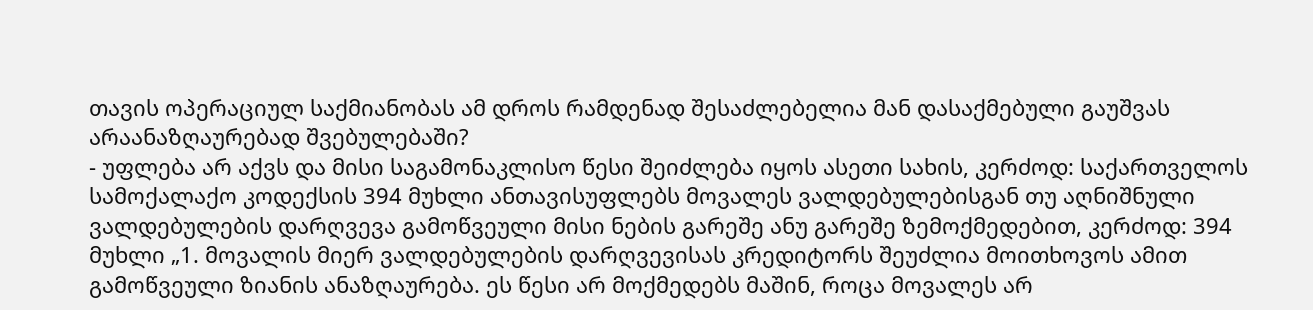თავის ოპერაციულ საქმიანობას ამ დროს რამდენად შესაძლებელია მან დასაქმებული გაუშვას არაანაზღაურებად შვებულებაში?
- უფლება არ აქვს და მისი საგამონაკლისო წესი შეიძლება იყოს ასეთი სახის, კერძოდ: საქართველოს სამოქალაქო კოდექსის 394 მუხლი ანთავისუფლებს მოვალეს ვალდებულებისგან თუ აღნიშნული ვალდებულების დარღვევა გამოწვეული მისი ნების გარეშე ანუ გარეშე ზემოქმედებით, კერძოდ: 394 მუხლი „1. მოვალის მიერ ვალდებულების დარღვევისას კრედიტორს შეუძლია მოითხოვოს ამით გამოწვეული ზიანის ანაზღაურება. ეს წესი არ მოქმედებს მაშინ, როცა მოვალეს არ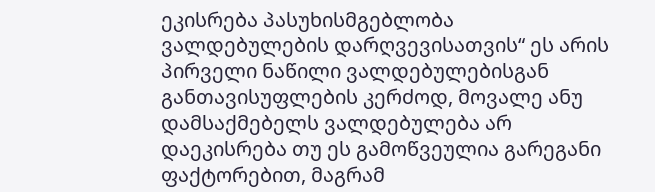ეკისრება პასუხისმგებლობა ვალდებულების დარღვევისათვის“ ეს არის პირველი ნაწილი ვალდებულებისგან განთავისუფლების კერძოდ, მოვალე ანუ დამსაქმებელს ვალდებულება არ დაეკისრება თუ ეს გამოწვეულია გარეგანი ფაქტორებით, მაგრამ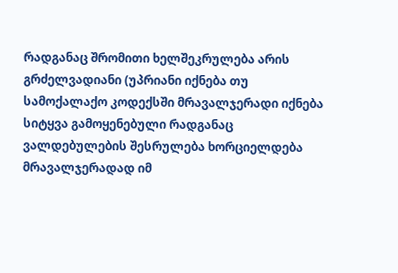რადგანაც შრომითი ხელშეკრულება არის გრძელვადიანი (უპრიანი იქნება თუ სამოქალაქო კოდექსში მრავალჯერადი იქნება სიტყვა გამოყენებული რადგანაც ვალდებულების შესრულება ხორციელდება მრავალჯერადად იმ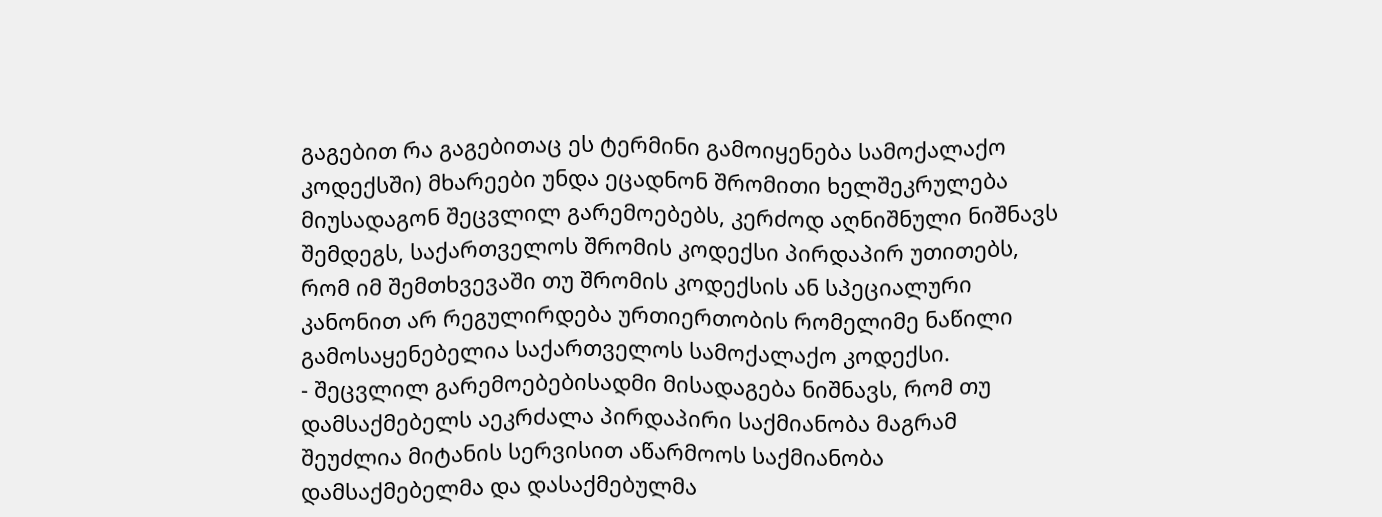გაგებით რა გაგებითაც ეს ტერმინი გამოიყენება სამოქალაქო კოდექსში) მხარეები უნდა ეცადნონ შრომითი ხელშეკრულება მიუსადაგონ შეცვლილ გარემოებებს, კერძოდ აღნიშნული ნიშნავს შემდეგს, საქართველოს შრომის კოდექსი პირდაპირ უთითებს, რომ იმ შემთხვევაში თუ შრომის კოდექსის ან სპეციალური კანონით არ რეგულირდება ურთიერთობის რომელიმე ნაწილი გამოსაყენებელია საქართველოს სამოქალაქო კოდექსი.
- შეცვლილ გარემოებებისადმი მისადაგება ნიშნავს, რომ თუ დამსაქმებელს აეკრძალა პირდაპირი საქმიანობა მაგრამ შეუძლია მიტანის სერვისით აწარმოოს საქმიანობა დამსაქმებელმა და დასაქმებულმა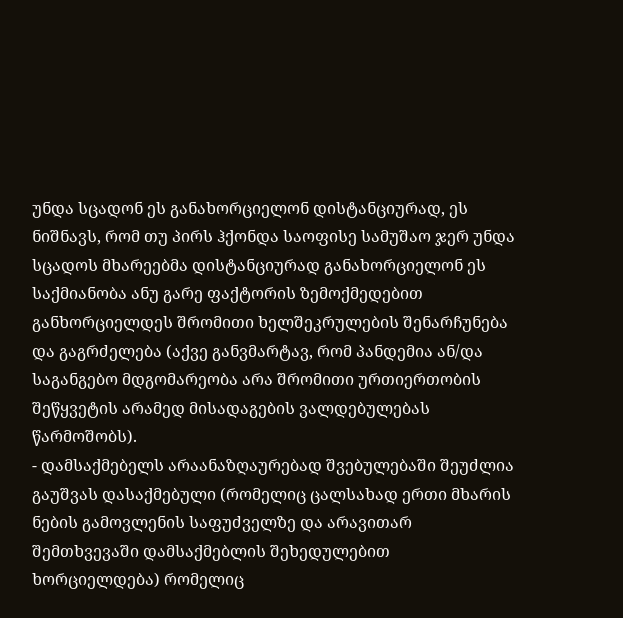უნდა სცადონ ეს განახორციელონ დისტანციურად, ეს ნიშნავს, რომ თუ პირს ჰქონდა საოფისე სამუშაო ჯერ უნდა სცადოს მხარეებმა დისტანციურად განახორციელონ ეს საქმიანობა ანუ გარე ფაქტორის ზემოქმედებით განხორციელდეს შრომითი ხელშეკრულების შენარჩუნება და გაგრძელება (აქვე განვმარტავ, რომ პანდემია ან/და საგანგებო მდგომარეობა არა შრომითი ურთიერთობის შეწყვეტის არამედ მისადაგების ვალდებულებას წარმოშობს).
- დამსაქმებელს არაანაზღაურებად შვებულებაში შეუძლია გაუშვას დასაქმებული (რომელიც ცალსახად ერთი მხარის ნების გამოვლენის საფუძველზე და არავითარ შემთხვევაში დამსაქმებლის შეხედულებით ხორციელდება) რომელიც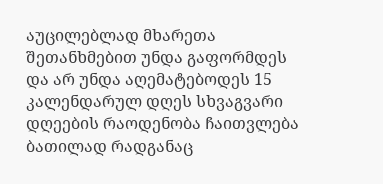აუცილებლად მხარეთა შეთანხმებით უნდა გაფორმდეს და არ უნდა აღემატებოდეს 15 კალენდარულ დღეს სხვაგვარი დღეების რაოდენობა ჩაითვლება ბათილად რადგანაც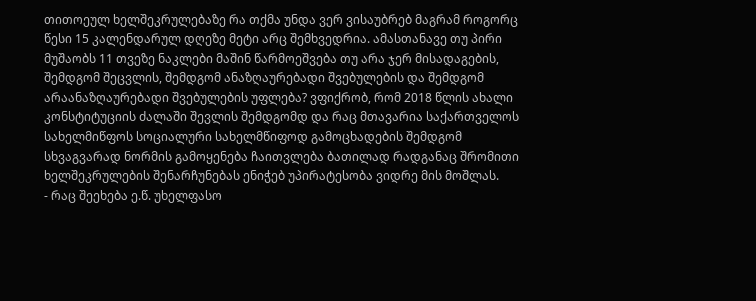თითოეულ ხელშეკრულებაზე რა თქმა უნდა ვერ ვისაუბრებ მაგრამ როგორც წესი 15 კალენდარულ დღეზე მეტი არც შემხვედრია. ამასთანავე თუ პირი მუშაობს 11 თვეზე ნაკლები მაშინ წარმოეშვება თუ არა ჯერ მისადაგების, შემდგომ შეცვლის, შემდგომ ანაზღაურებადი შვებულების და შემდგომ არაანაზღაურებადი შვებულების უფლება? ვფიქრობ, რომ 2018 წლის ახალი კონსტიტუციის ძალაში შევლის შემდგომდ და რაც მთავარია საქართველოს სახელმიწფოს სოციალური სახელმწიფოდ გამოცხადების შემდგომ სხვაგვარად ნორმის გამოყენება ჩაითვლება ბათილად რადგანაც შრომითი ხელშეკრულების შენარჩუნებას ენიჭებ უპირატესობა ვიდრე მის მოშლას.
- რაც შეეხება ე.წ. უხელფასო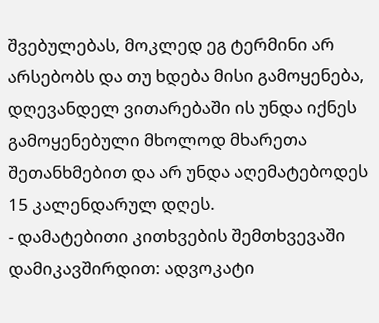შვებულებას, მოკლედ ეგ ტერმინი არ არსებობს და თუ ხდება მისი გამოყენება, დღევანდელ ვითარებაში ის უნდა იქნეს გამოყენებული მხოლოდ მხარეთა შეთანხმებით და არ უნდა აღემატებოდეს 15 კალენდარულ დღეს.
- დამატებითი კითხვების შემთხვევაში დამიკავშირდით: ადვოკატი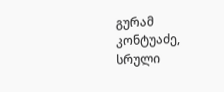გურამ კონტუაძე, სრული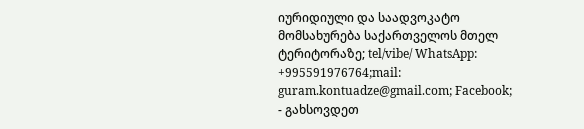იურიდიული და საადვოკატო მომსახურება საქართველოს მთელ ტერიტორაზე; tel/vibe/ WhatsApp: +995591976764;mail: guram.kontuadze@gmail.com; Facebook;
- გახსოვდეთ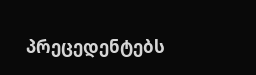პრეცედენტებს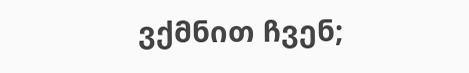ვქმნით ჩვენ;